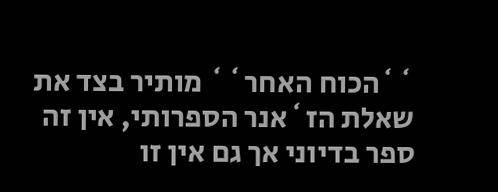``הכוח האחר`` מותיר בצד את שאלת הז`אנר הספרותי, אין זה ספר בדיוני אך גם אין זו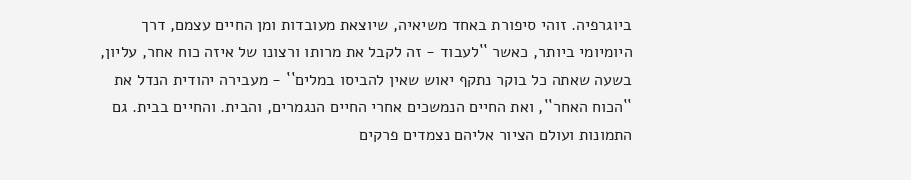ביוגרפיה. זוהי סיפורת באחד משיאיה, שיוצאת מעובדות ומן החיים עצמם, דרך היומיומי ביותר, כאשר ``לעבוד - זה לקבל את מרותו ורצונו של איזה כוח אחר, עליון, בשעה שאתה כל בוקר נתקף יאוש שאין להביסו במלים`` - מעבירה יהודית הנדל את ``הכוח האחר``, ואת החיים הנמשכים אחרי החיים הנגמרים, והבית. והחיים בבית. גם התמונות ועולם הציור אליהם נצמדים פרקים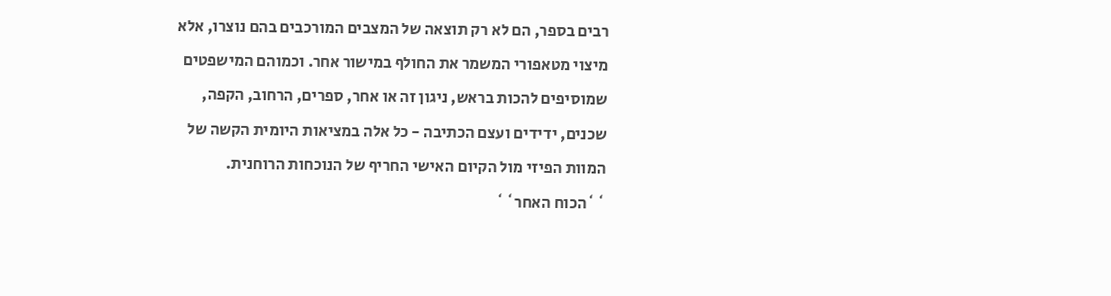רבים בספר, הם לא רק תוצאה של המצבים המורכבים בהם נוצרו, אלא מיצוי מטאפורי המשמר את החולף במישור אחר. וכמוהם המישפטים שמוסיפים להכות בראש, ניגון זה או אחר, ספרים, הרחוב, הקפה, שכנים, ידידים ועצם הכתיבה - כל אלה במציאות היומית הקשה של המוות הפיזי מול הקיום האישי החריף של הנוכחות הרוחנית.
``הכוח האחר``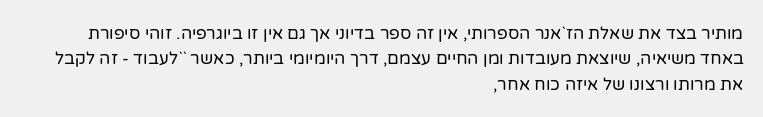מותיר בצד את שאלת הז`אנר הספרותי, אין זה ספר בדיוני אך גם אין זו ביוגרפיה. זוהי סיפורת באחד משיאיה, שיוצאת מעובדות ומן החיים עצמם, דרך היומיומי ביותר, כאשר ``לעבוד - זה לקבל את מרותו ורצונו של איזה כוח אחר,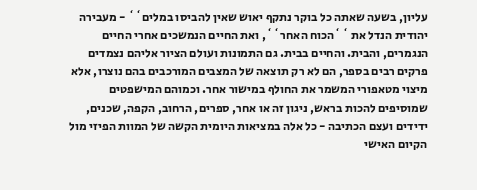עליון, בשעה שאתה כל בוקר נתקף יאוש שאין להביסו במלים`` - מעבירה יהודית הנדל את ``הכוח האחר``, ואת החיים הנמשכים אחרי החיים הנגמרים, והבית. והחיים בבית. גם התמונות ועולם הציור אליהם נצמדים פרקים רבים בספר, הם לא רק תוצאה של המצבים המורכבים בהם נוצרו, אלא מיצוי מטאפורי המשמר את החולף במישור אחר. וכמוהם המישפטים שמוסיפים להכות בראש, ניגון זה או אחר, ספרים, הרחוב, הקפה, שכנים, ידידים ועצם הכתיבה - כל אלה במציאות היומית הקשה של המוות הפיזי מול הקיום האישי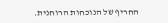החריף של הנוכחות הרוחנית.